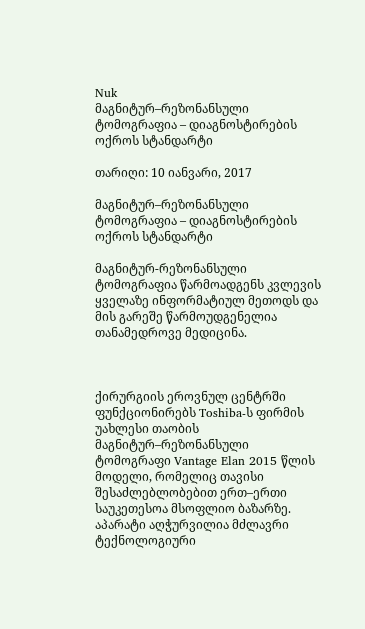Nuk
მაგნიტურ–რეზონანსული ტომოგრაფია – დიაგნოსტირების ოქროს სტანდარტი

თარიღი: 10 იანვარი, 2017

მაგნიტურ–რეზონანსული ტომოგრაფია – დიაგნოსტირების ოქროს სტანდარტი

მაგნიტურ-რეზონანსული ტომოგრაფია წარმოადგენს კვლევის ყველაზე ინფორმატიულ მეთოდს და მის გარეშე წარმოუდგენელია თანამედროვე მედიცინა.



ქირურგიის ეროვნულ ცენტრში ფუნქციონირებს Toshiba-ს ფირმის უახლესი თაობის მაგნიტურ–რეზონანსული ტომოგრაფი Vantage Elan 2015 წლის მოდელი, რომელიც თავისი შესაძლებლობებით ერთ–ერთი საუკეთესოა მსოფლიო ბაზარზე. აპარატი აღჭურვილია მძლავრი ტექნოლოგიური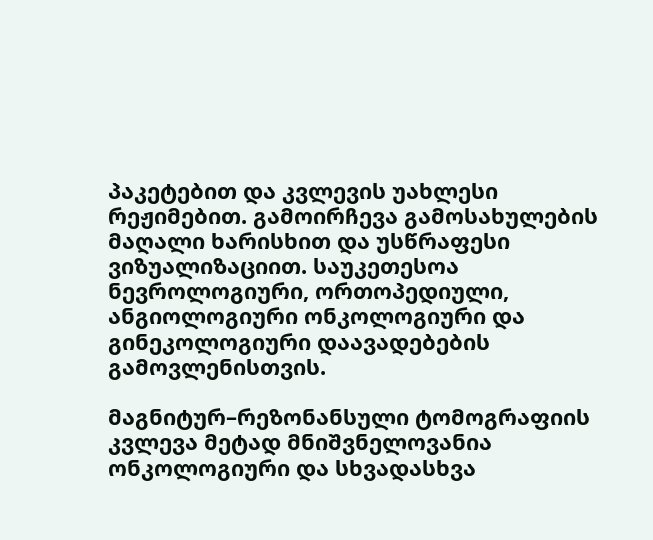პაკეტებით და კვლევის უახლესი რეჟიმებით. გამოირჩევა გამოსახულების მაღალი ხარისხით და უსწრაფესი ვიზუალიზაციით. საუკეთესოა ნევროლოგიური, ორთოპედიული, ანგიოლოგიური ონკოლოგიური და გინეკოლოგიური დაავადებების გამოვლენისთვის.

მაგნიტურ–რეზონანსული ტომოგრაფიის კვლევა მეტად მნიშვნელოვანია ონკოლოგიური და სხვადასხვა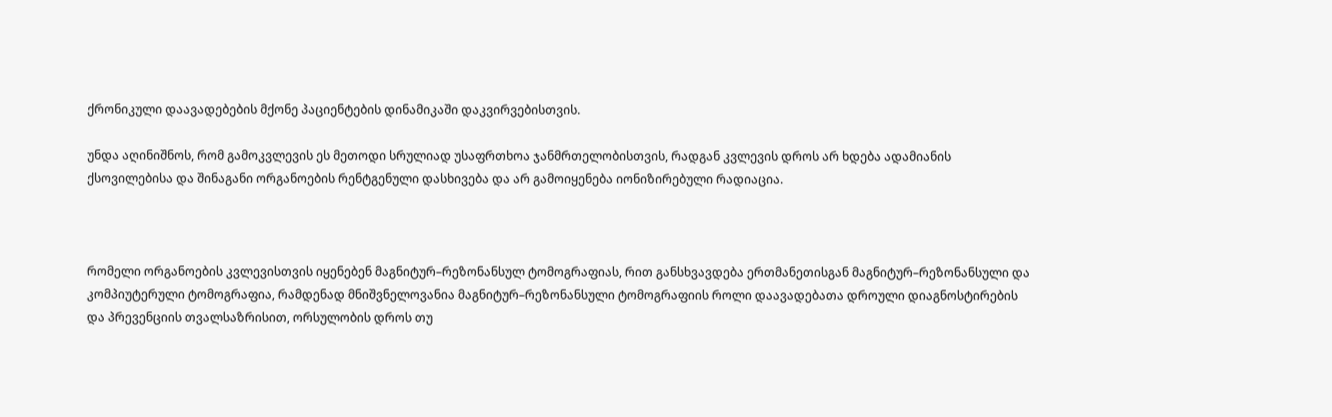ქრონიკული დაავადებების მქონე პაციენტების დინამიკაში დაკვირვებისთვის.

უნდა აღინიშნოს, რომ გამოკვლევის ეს მეთოდი სრულიად უსაფრთხოა ჯანმრთელობისთვის, რადგან კვლევის დროს არ ხდება ადამიანის ქსოვილებისა და შინაგანი ორგანოების რენტგენული დასხივება და არ გამოიყენება იონიზირებული რადიაცია.



რომელი ორგანოების კვლევისთვის იყენებენ მაგნიტურ–რეზონანსულ ტომოგრაფიას, რით განსხვავდება ერთმანეთისგან მაგნიტურ–რეზონანსული და კომპიუტერული ტომოგრაფია, რამდენად მნიშვნელოვანია მაგნიტურ–რეზონანსული ტომოგრაფიის როლი დაავადებათა დროული დიაგნოსტირების და პრევენციის თვალსაზრისით, ორსულობის დროს თუ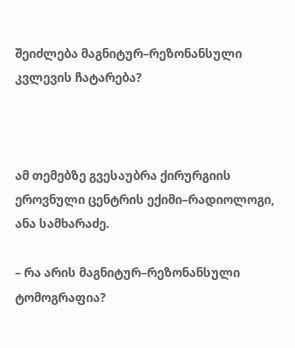შეიძლება მაგნიტურ–რეზონანსული კვლევის ჩატარება?



ამ თემებზე გვესაუბრა ქირურგიის ეროვნული ცენტრის ექიმი–რადიოლოგი, ანა სამხარაძე.

– რა არის მაგნიტურ–რეზონანსული ტომოგრაფია?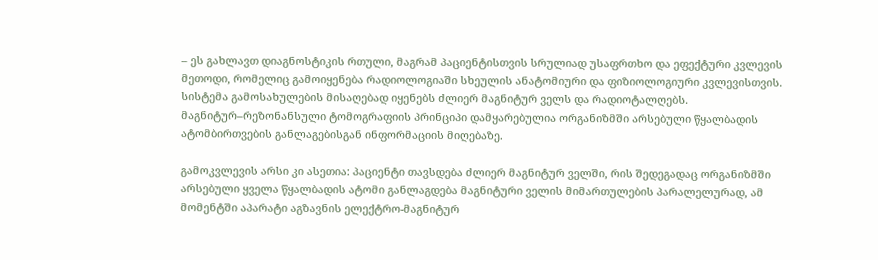– ეს გახლავთ დიაგნოსტიკის რთული, მაგრამ პაციენტისთვის სრულიად უსაფრთხო და ეფექტური კვლევის მეთოდი, რომელიც გამოიყენება რადიოლოგიაში სხეულის ანატომიური და ფიზიოლოგიური კვლევისთვის. სისტემა გამოსახულების მისაღებად იყენებს ძლიერ მაგნიტურ ველს და რადიოტალღებს. მაგნიტურ–რეზონანსული ტომოგრაფიის პრინციპი დამყარებულია ორგანიზმში არსებული წყალბადის ატომბირთვების განლაგებისგან ინფორმაციის მიღებაზე.

გამოკვლევის არსი კი ასეთია: პაციენტი თავსდება ძლიერ მაგნიტურ ველში, რის შედეგადაც ორგანიზმში არსებული ყველა წყალბადის ატომი განლაგდება მაგნიტური ველის მიმართულების პარალელურად, ამ მომენტში აპარატი აგზავნის ელექტრო-მაგნიტურ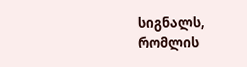სიგნალს, რომლის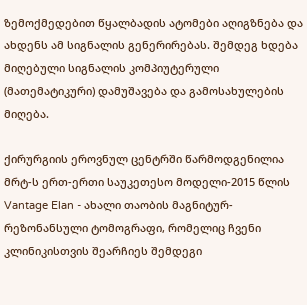ზემოქმედებით წყალბადის ატომები აღიგზნება და ახდენს ამ სიგნალის გენერირებას. შემდეგ ხდება მიღებული სიგნალის კომპიუტერული (მათემატიკური) დამუშავება და გამოსახულების მიღება.

ქირურგიის ეროვნულ ცენტრში წარმოდგენილია მრტ-ს ერთ-ერთი საუკეთესო მოდელი-2015 წლის Vantage Elan - ახალი თაობის მაგნიტურ-რეზონანსული ტომოგრაფი, რომელიც ჩვენი კლინიკისთვის შეარჩიეს შემდეგი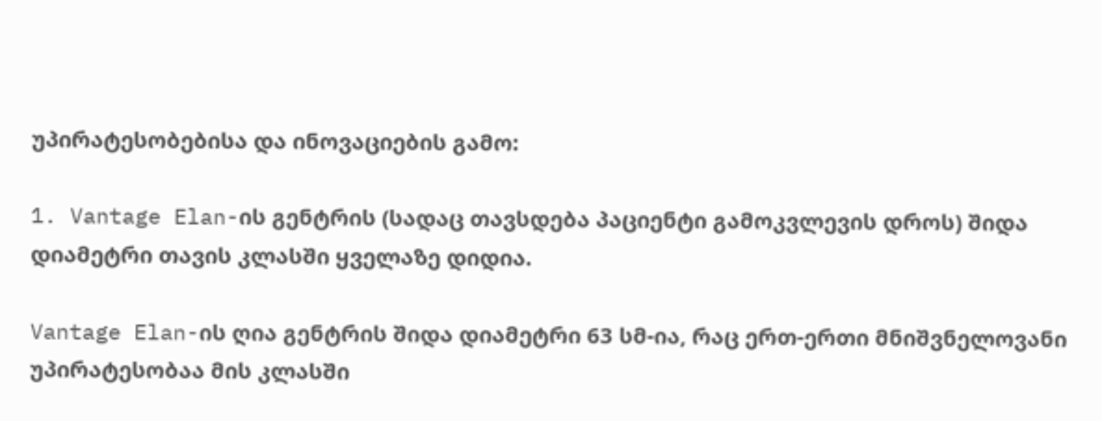უპირატესობებისა და ინოვაციების გამო:

1. Vantage Elan-ის გენტრის (სადაც თავსდება პაციენტი გამოკვლევის დროს) შიდა დიამეტრი თავის კლასში ყველაზე დიდია.

Vantage Elan-ის ღია გენტრის შიდა დიამეტრი 63 სმ-ია, რაც ერთ-ერთი მნიშვნელოვანი უპირატესობაა მის კლასში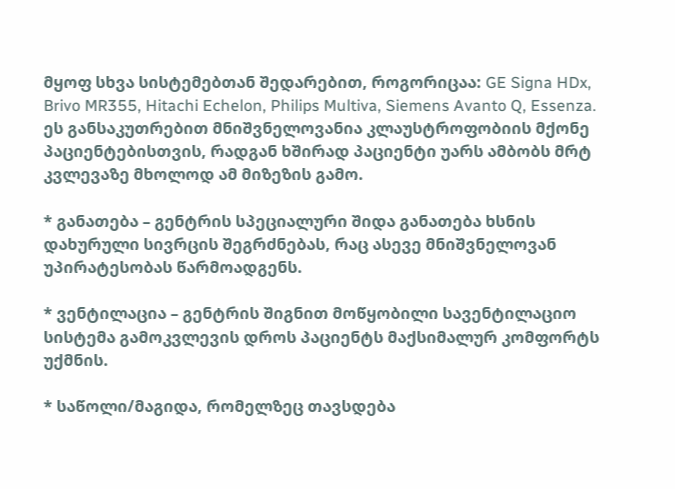მყოფ სხვა სისტემებთან შედარებით, როგორიცაა: GE Signa HDx, Brivo MR355, Hitachi Echelon, Philips Multiva, Siemens Avanto Q, Essenza. ეს განსაკუთრებით მნიშვნელოვანია კლაუსტროფობიის მქონე პაციენტებისთვის, რადგან ხშირად პაციენტი უარს ამბობს მრტ კვლევაზე მხოლოდ ამ მიზეზის გამო.

* განათება – გენტრის სპეციალური შიდა განათება ხსნის დახურული სივრცის შეგრძნებას, რაც ასევე მნიშვნელოვან უპირატესობას წარმოადგენს.

* ვენტილაცია – გენტრის შიგნით მოწყობილი სავენტილაციო სისტემა გამოკვლევის დროს პაციენტს მაქსიმალურ კომფორტს უქმნის.

* საწოლი/მაგიდა, რომელზეც თავსდება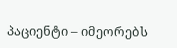პაციენტი – იმეორებს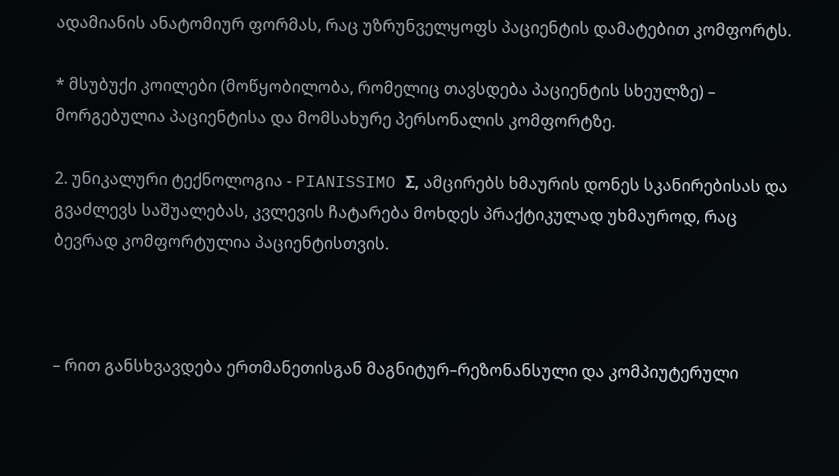ადამიანის ანატომიურ ფორმას, რაც უზრუნველყოფს პაციენტის დამატებით კომფორტს.

* მსუბუქი კოილები (მოწყობილობა, რომელიც თავსდება პაციენტის სხეულზე) – მორგებულია პაციენტისა და მომსახურე პერსონალის კომფორტზე.

2. უნიკალური ტექნოლოგია - PIANISSIMO Σ, ამცირებს ხმაურის დონეს სკანირებისას და გვაძლევს საშუალებას, კვლევის ჩატარება მოხდეს პრაქტიკულად უხმაუროდ, რაც ბევრად კომფორტულია პაციენტისთვის.



– რით განსხვავდება ერთმანეთისგან მაგნიტურ–რეზონანსული და კომპიუტერული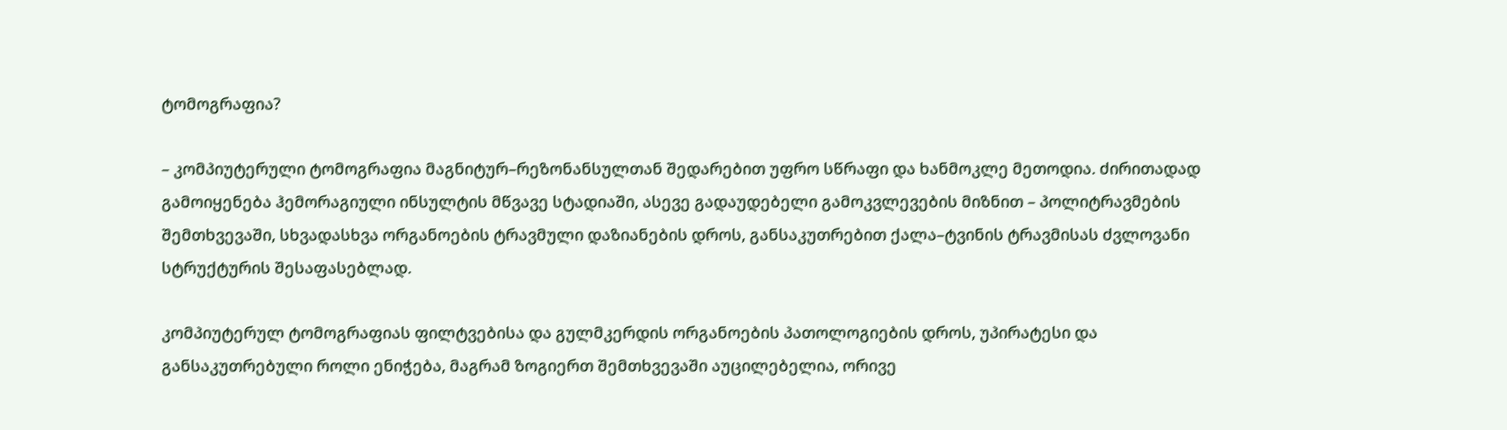ტომოგრაფია?

– კომპიუტერული ტომოგრაფია მაგნიტურ–რეზონანსულთან შედარებით უფრო სწრაფი და ხანმოკლე მეთოდია. ძირითადად გამოიყენება ჰემორაგიული ინსულტის მწვავე სტადიაში, ასევე გადაუდებელი გამოკვლევების მიზნით – პოლიტრავმების შემთხვევაში, სხვადასხვა ორგანოების ტრავმული დაზიანების დროს, განსაკუთრებით ქალა–ტვინის ტრავმისას ძვლოვანი სტრუქტურის შესაფასებლად.

კომპიუტერულ ტომოგრაფიას ფილტვებისა და გულმკერდის ორგანოების პათოლოგიების დროს, უპირატესი და განსაკუთრებული როლი ენიჭება, მაგრამ ზოგიერთ შემთხვევაში აუცილებელია, ორივე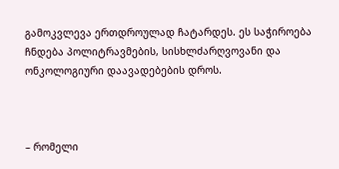გამოკვლევა ერთდროულად ჩატარდეს. ეს საჭიროება ჩნდება პოლიტრავმების, სისხლძარღვოვანი და ონკოლოგიური დაავადებების დროს.



– რომელი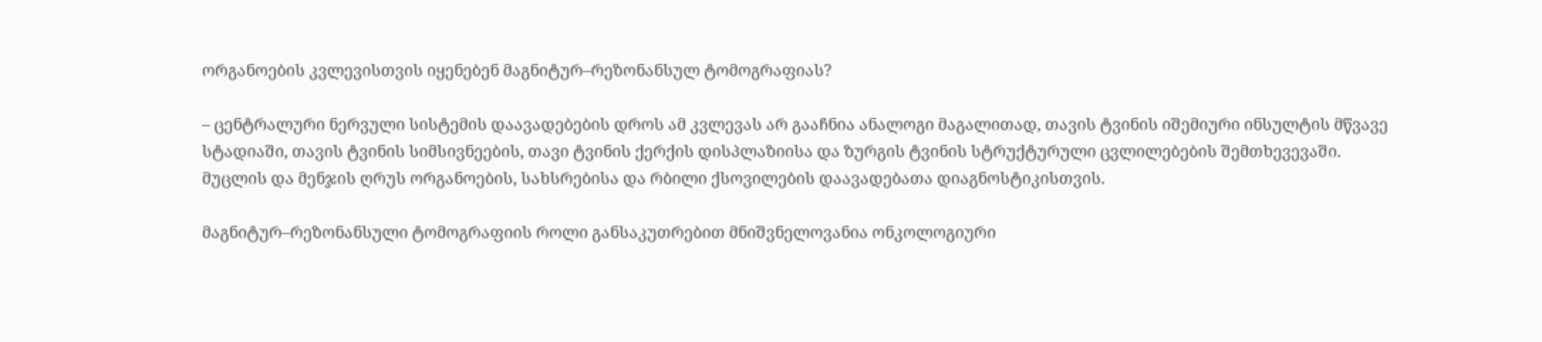ორგანოების კვლევისთვის იყენებენ მაგნიტურ–რეზონანსულ ტომოგრაფიას?

– ცენტრალური ნერვული სისტემის დაავადებების დროს ამ კვლევას არ გააჩნია ანალოგი მაგალითად, თავის ტვინის იშემიური ინსულტის მწვავე სტადიაში, თავის ტვინის სიმსივნეების, თავი ტვინის ქერქის დისპლაზიისა და ზურგის ტვინის სტრუქტურული ცვლილებების შემთხევევაში. მუცლის და მენჯის ღრუს ორგანოების, სახსრებისა და რბილი ქსოვილების დაავადებათა დიაგნოსტიკისთვის.

მაგნიტურ–რეზონანსული ტომოგრაფიის როლი განსაკუთრებით მნიშვნელოვანია ონკოლოგიური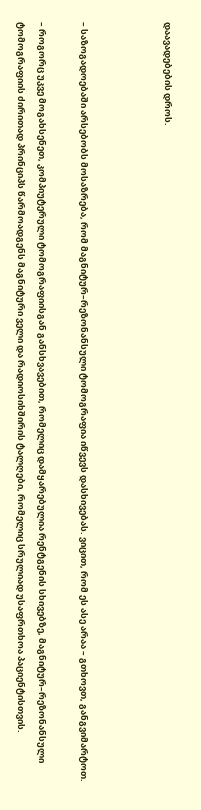დაავადებების დროს.



– საზოგადოებაში არსებობს მოსაზრება, რომ მაგნიტურ–რეზონანსული ტომოგრაფია იწვევს დასხივებას. ვიცით, რომ ეს ასე არაა – გთხოვთ, განგვიმარტოთ.

– როგორც უკვე მოგახსენეთ, კომპიუტერული ტომოგრაფიისგან განსხვავებით, რომელიც დამყარებულია რენტგენის სხივებზე, მაგნიტურ–რეზონანსული ტომოგრაფიის ძირითად პრინციპს წარმოადგენს მაგნიტური ველი და რადიოსიხშირის ტალღები, რომელიც სრულიად უსაფრთხოა პაციენტისთვის.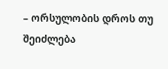– ორსულობის დროს თუ შეიძლება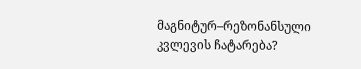მაგნიტურ–რეზონანსული კვლევის ჩატარება?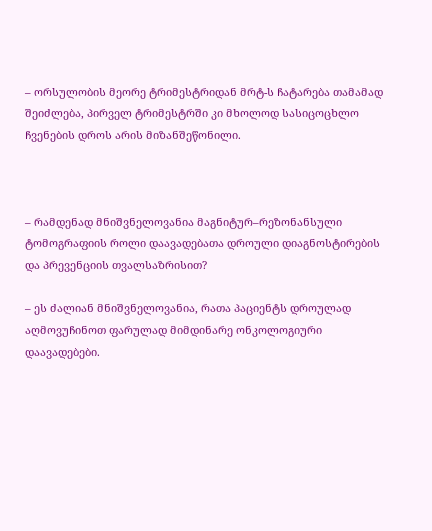– ორსულობის მეორე ტრიმესტრიდან მრტ-ს ჩატარება თამამად შეიძლება, პირველ ტრიმესტრში კი მხოლოდ სასიცოცხლო ჩვენების დროს არის მიზანშეწონილი.



– რამდენად მნიშვნელოვანია მაგნიტურ–რეზონანსული ტომოგრაფიის როლი დაავადებათა დროული დიაგნოსტირების და პრევენციის თვალსაზრისით?

– ეს ძალიან მნიშვნელოვანია, რათა პაციენტს დროულად აღმოვუჩინოთ ფარულად მიმდინარე ონკოლოგიური დაავადებები.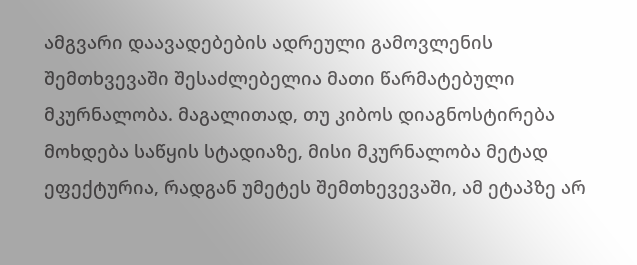ამგვარი დაავადებების ადრეული გამოვლენის შემთხვევაში შესაძლებელია მათი წარმატებული მკურნალობა. მაგალითად, თუ კიბოს დიაგნოსტირება მოხდება საწყის სტადიაზე, მისი მკურნალობა მეტად ეფექტურია, რადგან უმეტეს შემთხევევაში, ამ ეტაპზე არ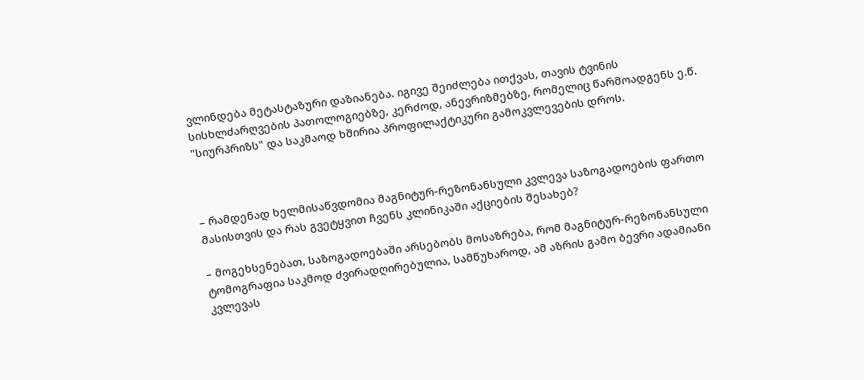ვლინდება მეტასტაზური დაზიანება. იგივე შეიძლება ითქვას, თავის ტვინის სისხლძარღვების პათოლოგიებზე, კერძოდ, ანევრიზმებზე, რომელიც წარმოადგენს ე.წ. "სიურპრიზს" და საკმაოდ ხშირია პროფილაქტიკური გამოკვლევების დროს.



– რამდენად ხელმისაწვდომია მაგნიტურ-რეზონანსული კვლევა საზოგადოების ფართო მასისთვის და რას გვეტყვით ჩვენს კლინიკაში აქციების შესახებ?

– მოგეხსენებათ, საზოგადოებაში არსებობს მოსაზრება, რომ მაგნიტურ-რეზონანსული ტომოგრაფია საკმოდ ძვირადღირებულია, სამწუხაროდ, ამ აზრის გამო ბევრი ადამიანი კვლევას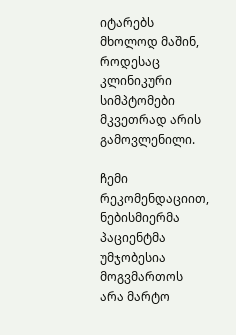იტარებს მხოლოდ მაშინ, როდესაც კლინიკური სიმპტომები მკვეთრად არის გამოვლენილი.

ჩემი რეკომენდაციით, ნებისმიერმა პაციენტმა უმჯობესია მოგვმართოს არა მარტო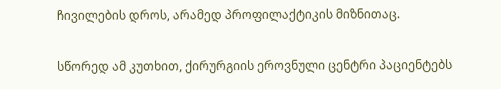ჩივილების დროს, არამედ პროფილაქტიკის მიზნითაც.

სწორედ ამ კუთხით, ქირურგიის ეროვნული ცენტრი პაციენტებს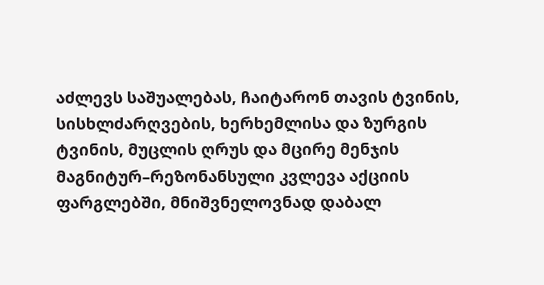აძლევს საშუალებას, ჩაიტარონ თავის ტვინის, სისხლძარღვების, ხერხემლისა და ზურგის ტვინის, მუცლის ღრუს და მცირე მენჯის მაგნიტურ–რეზონანსული კვლევა აქციის ფარგლებში, მნიშვნელოვნად დაბალ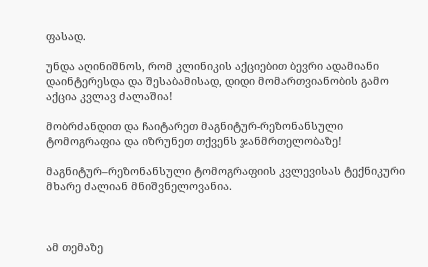ფასად.

უნდა აღინიშნოს, რომ კლინიკის აქციებით ბევრი ადამიანი დაინტერესდა და შესაბამისად, დიდი მომართვიანობის გამო აქცია კვლავ ძალაშია!

მობრძანდით და ჩაიტარეთ მაგნიტურ-რეზონანსული ტომოგრაფია და იზრუნეთ თქვენს ჯანმრთელობაზე!

მაგნიტურ–რეზონანსული ტომოგრაფიის კვლევისას ტექნიკური მხარე ძალიან მნიშვნელოვანია.



ამ თემაზე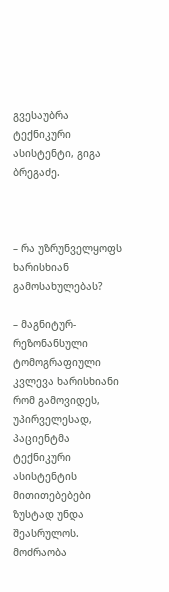გვესაუბრა ტექნიკური ასისტენტი, გიგა ბრეგაძე.



– რა უზრუნველყოფს ხარისხიან გამოსახულებას?

– მაგნიტურ-რეზონანსული ტომოგრაფიული კვლევა ხარისხიანი რომ გამოვიდეს, უპირველესად, პაციენტმა ტექნიკური ასისტენტის მითითებებები ზუსტად უნდა შეასრულოს. მოძრაობა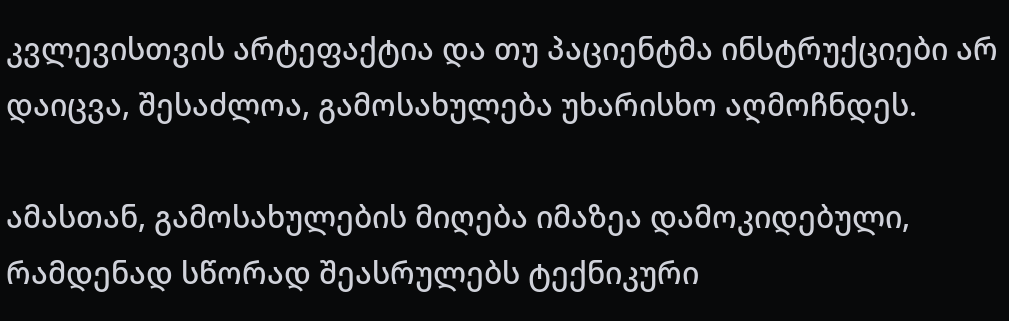კვლევისთვის არტეფაქტია და თუ პაციენტმა ინსტრუქციები არ დაიცვა, შესაძლოა, გამოსახულება უხარისხო აღმოჩნდეს.

ამასთან, გამოსახულების მიღება იმაზეა დამოკიდებული, რამდენად სწორად შეასრულებს ტექნიკური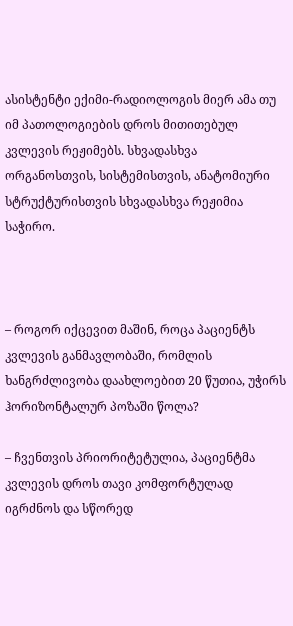ასისტენტი ექიმი-რადიოლოგის მიერ ამა თუ იმ პათოლოგიების დროს მითითებულ კვლევის რეჟიმებს. სხვადასხვა ორგანოსთვის, სისტემისთვის, ანატომიური სტრუქტურისთვის სხვადასხვა რეჟიმია საჭირო.



– როგორ იქცევით მაშინ, როცა პაციენტს კვლევის განმავლობაში, რომლის ხანგრძლივობა დაახლოებით 20 წუთია, უჭირს ჰორიზონტალურ პოზაში წოლა?

– ჩვენთვის პრიორიტეტულია, პაციენტმა კვლევის დროს თავი კომფორტულად იგრძნოს და სწორედ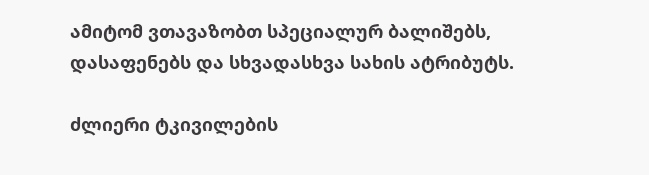ამიტომ ვთავაზობთ სპეციალურ ბალიშებს, დასაფენებს და სხვადასხვა სახის ატრიბუტს.

ძლიერი ტკივილების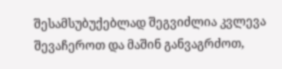შესამსუბუქებლად შეგვიძლია კვლევა შევაჩეროთ და მაშინ განვაგრძოთ,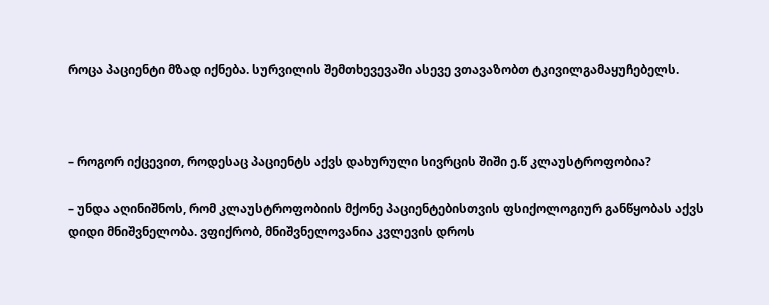როცა პაციენტი მზად იქნება. სურვილის შემთხევევაში ასევე ვთავაზობთ ტკივილგამაყუჩებელს.



– როგორ იქცევით, როდესაც პაციენტს აქვს დახურული სივრცის შიში ე.წ კლაუსტროფობია?

– უნდა აღინიშნოს, რომ კლაუსტროფობიის მქონე პაციენტებისთვის ფსიქოლოგიურ განწყობას აქვს დიდი მნიშვნელობა. ვფიქრობ, მნიშვნელოვანია კვლევის დროს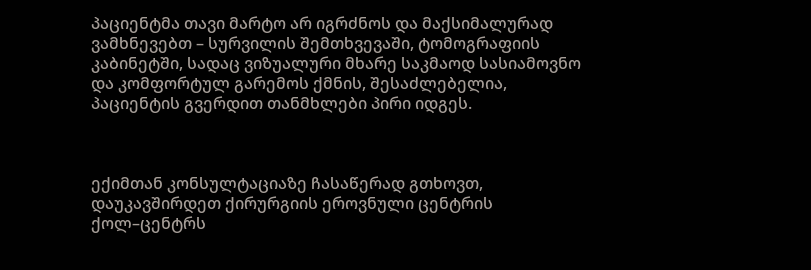პაციენტმა თავი მარტო არ იგრძნოს და მაქსიმალურად ვამხნევებთ – სურვილის შემთხვევაში, ტომოგრაფიის კაბინეტში, სადაც ვიზუალური მხარე საკმაოდ სასიამოვნო და კომფორტულ გარემოს ქმნის, შესაძლებელია, პაციენტის გვერდით თანმხლები პირი იდგეს.



ექიმთან კონსულტაციაზე ჩასაწერად გთხოვთ, დაუკავშირდეთ ქირურგიის ეროვნული ცენტრის ქოლ–ცენტრს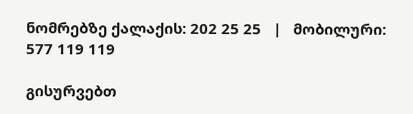ნომრებზე ქალაქის: 202 25 25   |   მობილური: 577 119 119

გისურვებთ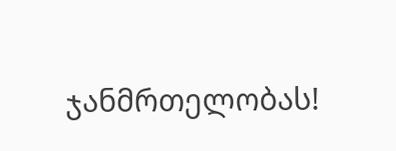ჯანმრთელობას!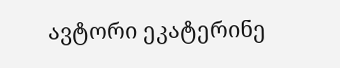ავტორი ეკატერინე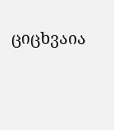ციცხვაია